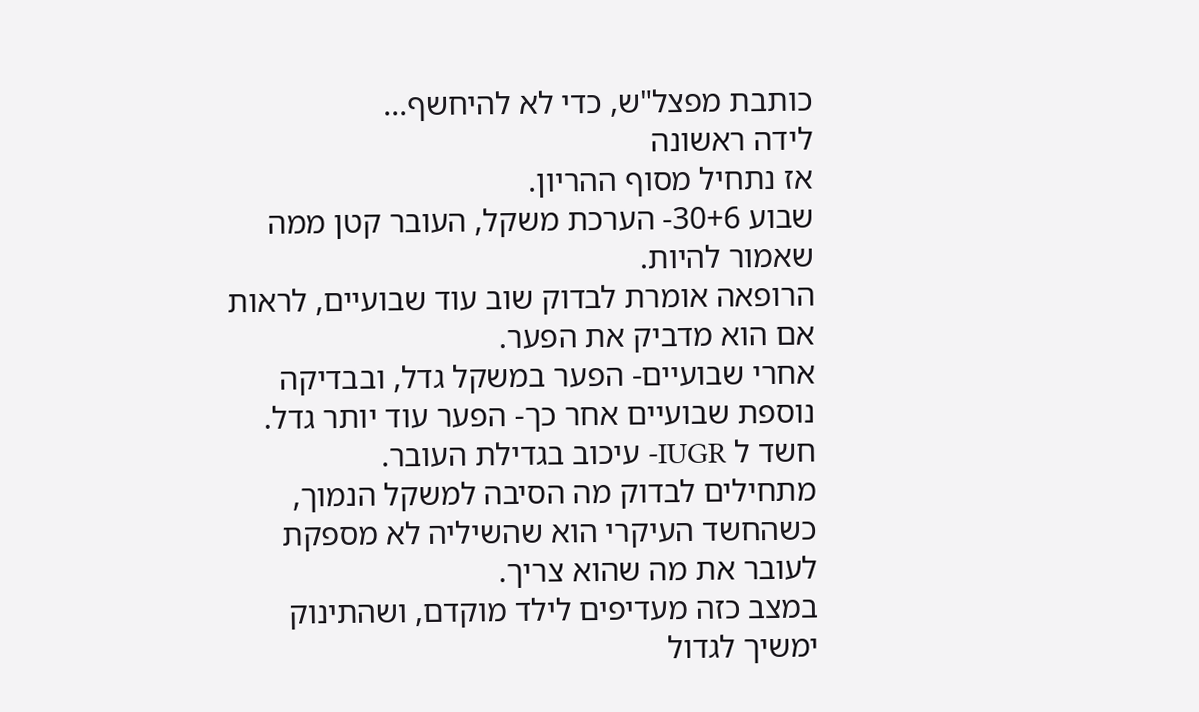כותבת מפצל"ש, כדי לא להיחשף...
לידה ראשונה
אז נתחיל מסוף ההריון.
שבוע 30+6- הערכת משקל, העובר קטן ממה שאמור להיות.
הרופאה אומרת לבדוק שוב עוד שבועיים, לראות אם הוא מדביק את הפער.
אחרי שבועיים- הפער במשקל גדל, ובבדיקה נוספת שבועיים אחר כך- הפער עוד יותר גדל.
חשד ל IUGR- עיכוב בגדילת העובר.
מתחילים לבדוק מה הסיבה למשקל הנמוך, כשהחשד העיקרי הוא שהשיליה לא מספקת לעובר את מה שהוא צריך.
במצב כזה מעדיפים לילד מוקדם, ושהתינוק ימשיך לגדול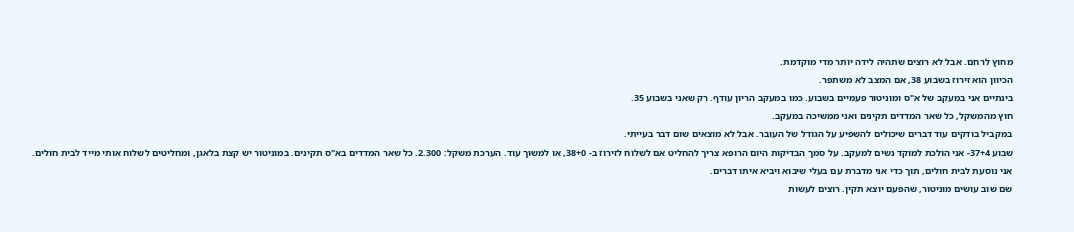מחוץ לרחם. אבל לא רוצים שתהיה לידה יותר מדי מוקדמת.
הכיוון הוא זירוז בשבוע 38, אם המצב לא משתפר.
בינתיים אני במעקב של א"ס ומוניטור פעמיים בשבוע. כמו במעקב הריון עודף. רק שאני בשבוע 35.
חוץ מהמשקל, כל שאר המדדים תקינים ואני ממשיכה במעקב.
במקביל בודקים עוד דברים שיכולים להשפיע על הגודל של העובר. אבל לא מוצאים שום דבר בעייתי.
שבוע 37+4- אני הולכת למוקד נשים למעקב. על סמך הבדיקות היום הרופא צריך להחליט אם לשלוח לזירוז ב- 38+0, או למשוך עוד. הערכת משקל: 2.300. כל שאר המדדים בא"ס תקינים. במוניטור יש קצת בלאגן, ומחליטים לשלוח אותי מייד לבית חולים.
אני נוסעת לבית חולים, תוך כדי אני מדברת עם בעלי שיבוא ויביא איתו דברים.
שם שוב עושים מוניטור, שהפעם יוצא תקין. רוצים לעשות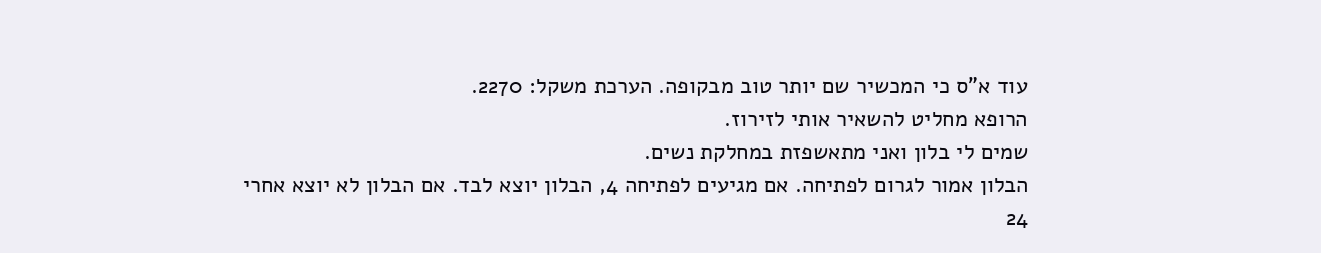עוד א"ס כי המכשיר שם יותר טוב מבקופה. הערכת משקל: 2270.
הרופא מחליט להשאיר אותי לזירוז.
שמים לי בלון ואני מתאשפזת במחלקת נשים.
הבלון אמור לגרום לפתיחה. אם מגיעים לפתיחה 4, הבלון יוצא לבד. אם הבלון לא יוצא אחרי 24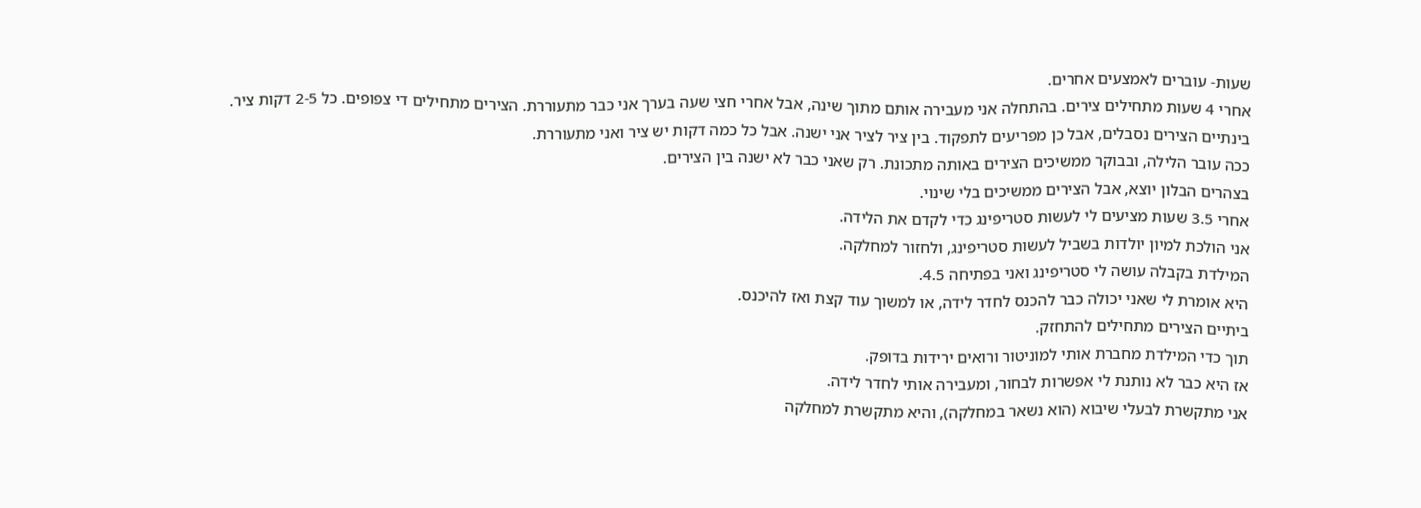שעות- עוברים לאמצעים אחרים.
אחרי 4 שעות מתחילים צירים. בהתחלה אני מעבירה אותם מתוך שינה, אבל אחרי חצי שעה בערך אני כבר מתעוררת. הצירים מתחילים די צפופים. כל 2-5 דקות ציר. בינתיים הצירים נסבלים, אבל כן מפריעים לתפקוד. בין ציר לציר אני ישנה. אבל כל כמה דקות יש ציר ואני מתעוררת.
ככה עובר הלילה, ובבוקר ממשיכים הצירים באותה מתכונת. רק שאני כבר לא ישנה בין הצירים.
בצהרים הבלון יוצא, אבל הצירים ממשיכים בלי שינוי.
אחרי 3.5 שעות מציעים לי לעשות סטריפינג כדי לקדם את הלידה.
אני הולכת למיון יולדות בשביל לעשות סטריפינג, ולחזור למחלקה.
המילדת בקבלה עושה לי סטריפינג ואני בפתיחה 4.5.
היא אומרת לי שאני יכולה כבר להכנס לחדר לידה, או למשוך עוד קצת ואז להיכנס.
ביתיים הצירים מתחילים להתחזק.
תוך כדי המילדת מחברת אותי למוניטור ורואים ירידות בדופק.
אז היא כבר לא נותנת לי אפשרות לבחור, ומעבירה אותי לחדר לידה.
אני מתקשרת לבעלי שיבוא (הוא נשאר במחלקה), והיא מתקשרת למחלקה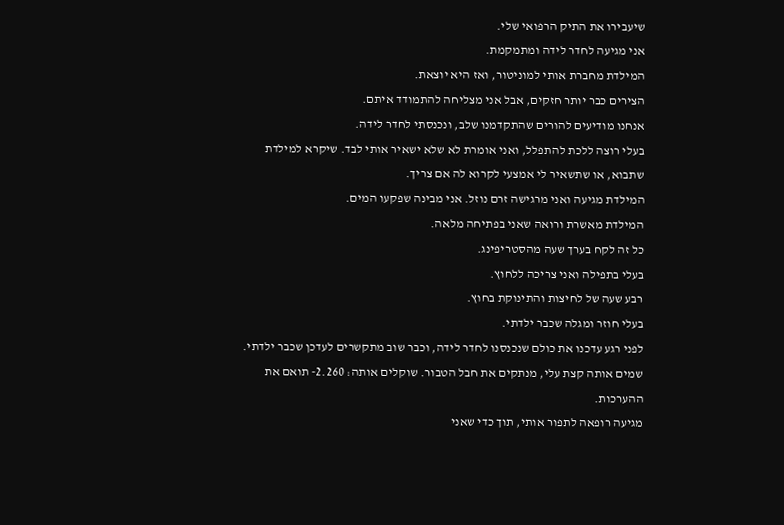שיעבירו את התיק הרפואי שלי.
אני מגיעה לחדר לידה ומתמקמת.
המילדת מחברת אותי למוניטור, ואז היא יוצאת.
הצירים כבר יותר חזקים, אבל אני מצליחה להתמודד איתם.
אנחנו מודיעים להורים שהתקדמנו שלב, ונכנסתי לחדר לידה.
בעלי רוצה ללכת להתפלל, ואני אומרת לא שלא ישאיר אותי לבד. שיקרא למילדת שתבוא, או שתשאיר לי אמצעי לקרוא לה אם צריך.
המילדת מגיעה ואני מרגישה זרם נוזל. אני מבינה שפקעו המים.
המילדת מאשרת ורואה שאני בפתיחה מלאה.
כל זה לקח בערך שעה מהסטריפינג.
בעלי בתפילה ואני צריכה ללחוץ.
רבע שעה של לחיצות והתינוקת בחוץ.
בעלי חוזר ומגלה שכבר ילדתי.
לפני רגע עדכנו את כולם שנכנסנו לחדר לידה, וכבר שוב מתקשרים לעדכן שכבר ילדתי.
שמים אותה קצת עלי, מנתקים את חבל הטבור. שוקלים אותה: 2.260- תואם את ההערכות.
מגיעה רופאה לתפור אותי, תוך כדי שאני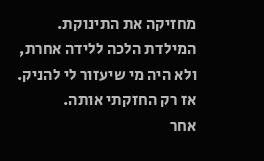מחזיקה את התינוקת.
המילדת הלכה ללידה אחרת, ולא היה מי שיעזור לי להניק.
אז רק החזקתי אותה.
אחר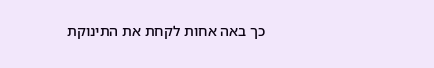כך באה אחות לקחת את התינוקת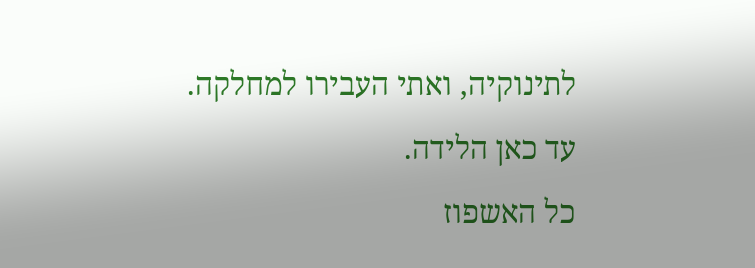לתינוקיה, ואתי העבירו למחלקה.
עד כאן הלידה.
כל האשפוז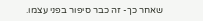שאחר כך- זה כבר סיפור בפני עצמו.